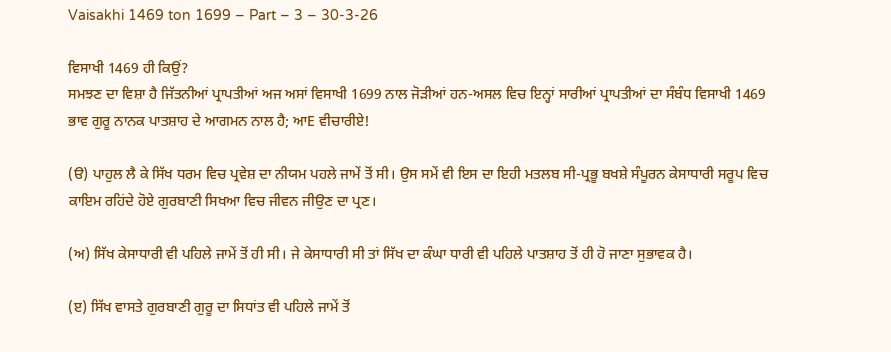Vaisakhi 1469 ton 1699 – Part – 3 – 30-3-26

ਵਿਸਾਖੀ 1469 ਹੀ ਕਿਉਂ?
ਸਮਝਣ ਦਾ ਵਿਸ਼ਾ ਹੈ ਜਿੱਤਨੀਆਂ ਪ੍ਰਾਪਤੀਆਂ ਅਜ ਅਸਾਂ ਵਿਸਾਖੀ 1699 ਨਾਲ ਜੋੜੀਆਂ ਹਨ-ਅਸਲ ਵਿਚ ਇਨ੍ਹਾਂ ਸਾਰੀਆਂ ਪ੍ਰਾਪਤੀਆਂ ਦਾ ਸੰਬੰਧ ਵਿਸਾਖੀ 1469 ਭਾਵ ਗੁਰੂ ਨਾਨਕ ਪਾਤਸ਼ਾਹ ਦੇ ਆਗਮਨ ਨਾਲ ਹੈ; ਆE ਵੀਚਾਰੀਏ!

(ੳ) ਪਾਹੁਲ ਲੈ ਕੇ ਸਿੱਖ ਧਰਮ ਵਿਚ ਪ੍ਰਵੇਸ਼ ਦਾ ਨੀਯਮ ਪਹਲੇ ਜਾਮੇਂ ਤੋਂ ਸੀ। ਉਸ ਸਮੇਂ ਵੀ ਇਸ ਦਾ ਇਹੀ ਮਤਲਬ ਸੀ-ਪ੍ਰਭੂ ਬਖਸ਼ੇ ਸੰਪੂਰਨ ਕੇਸਾਧਾਰੀ ਸਰੂਪ ਵਿਚ ਕਾਇਮ ਰਹਿਂਦੇ ਹੋਏ ਗੁਰਬਾਣੀ ਸਿਖਆ ਵਿਚ ਜੀਵਨ ਜੀਉਣ ਦਾ ਪ੍ਰਣ।

(ਅ) ਸਿੱਖ ਕੇਸਾਧਾਰੀ ਵੀ ਪਹਿਲੇ ਜਾਮੇਂ ਤੋਂ ਹੀ ਸੀ। ਜੇ ਕੇਸਾਧਾਰੀ ਸੀ ਤਾਂ ਸਿੱਖ ਦਾ ਕੰਘਾ ਧਾਰੀ ਵੀ ਪਹਿਲੇ ਪਾਤਸ਼ਾਹ ਤੋਂ ਹੀ ਹੋ ਜਾਣਾ ਸੁਭਾਵਕ ਹੈ।

(ੲ) ਸਿੱਖ ਵਾਸਤੇ ਗੁਰਬਾਣੀ ਗੁਰੂ ਦਾ ਸਿਧਾਂਤ ਵੀ ਪਹਿਲੇ ਜਾਮੇਂ ਤੋਂ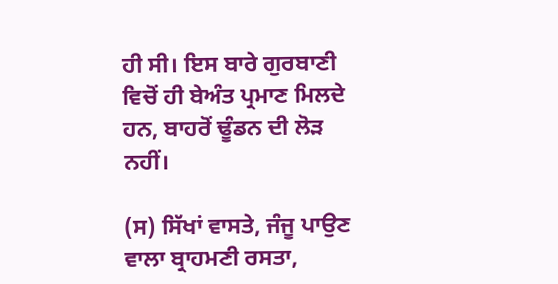ਹੀ ਸੀ। ਇਸ ਬਾਰੇ ਗੁਰਬਾਣੀ ਵਿਚੋਂ ਹੀ ਬੇਅੰਤ ਪ੍ਰਮਾਣ ਮਿਲਦੇ ਹਨ, ਬਾਹਰੋਂ ਢੂੰਡਨ ਦੀ ਲੋੜ ਨਹੀਂ।

(ਸ) ਸਿੱਖਾਂ ਵਾਸਤੇ, ਜੰਜੂ ਪਾਉਣ ਵਾਲਾ ਬ੍ਰਾਹਮਣੀ ਰਸਤਾ,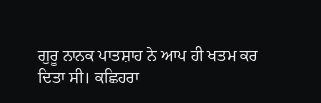ਗੁਰੂ ਨਾਨਕ ਪਾਤਸ਼ਾਹ ਨੇ ਆਪ ਹੀ ਖਤਮ ਕਰ ਦਿਤਾ ਸੀ। ਕਛਿਹਰਾ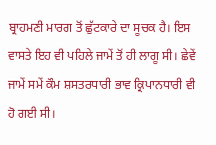ਬ੍ਰਾਹਮਣੀ ਮਾਰਗ ਤੋਂ ਛੁੱਟਕਾਰੇ ਦਾ ਸੂਚਕ ਹੈ। ਇਸ ਵਾਸਤੇ ਇਹ ਵੀ ਪਹਿਲੇ ਜਾਮੇਂ ਤੋਂ ਹੀ ਲਾਗੂ ਸੀ। ਛੇਵੇਂ ਜਾਮੇਂ ਸਮੇਂ ਕੌਮ ਸ਼ਸਤਰਧਾਰੀ ਭਾਵ ਕ੍ਰਿਪਾਨਧਾਰੀ ਵੀ ਹੋ ਗਈ ਸੀ।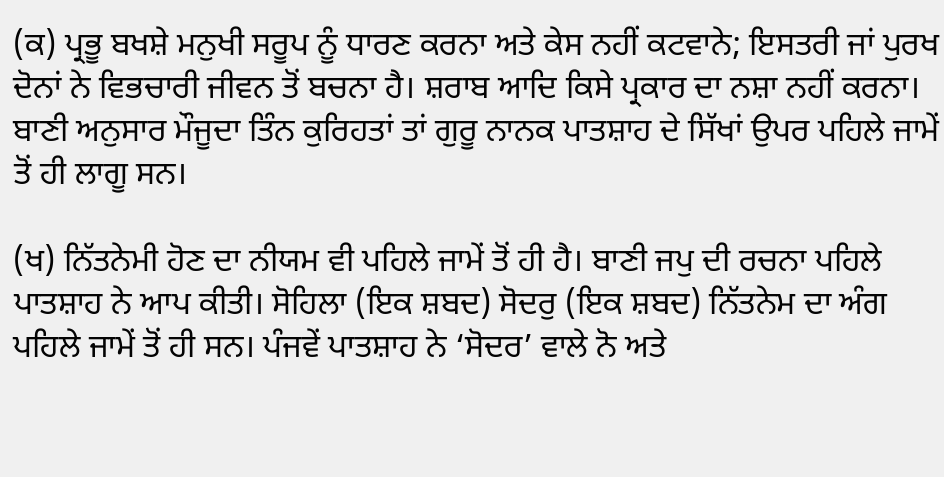(ਕ) ਪ੍ਰਭੂ ਬਖਸ਼ੇ ਮਨੁਖੀ ਸਰੂਪ ਨੂੰ ਧਾਰਣ ਕਰਨਾ ਅਤੇ ਕੇਸ ਨਹੀਂ ਕਟਵਾਨੇ; ਇਸਤਰੀ ਜਾਂ ਪੁਰਖ ਦੋਨਾਂ ਨੇ ਵਿਭਚਾਰੀ ਜੀਵਨ ਤੋਂ ਬਚਨਾ ਹੈ। ਸ਼ਰਾਬ ਆਦਿ ਕਿਸੇ ਪ੍ਰਕਾਰ ਦਾ ਨਸ਼ਾ ਨਹੀਂ ਕਰਨਾ। ਬਾਣੀ ਅਨੁਸਾਰ ਮੌਜੂਦਾ ਤਿੰਨ ਕੁਰਿਹਤਾਂ ਤਾਂ ਗੁਰੂ ਨਾਨਕ ਪਾਤਸ਼ਾਹ ਦੇ ਸਿੱਖਾਂ ਉਪਰ ਪਹਿਲੇ ਜਾਮੇਂ ਤੋਂ ਹੀ ਲਾਗੂ ਸਨ।

(ਖ) ਨਿੱਤਨੇਮੀ ਹੋਣ ਦਾ ਨੀਯਮ ਵੀ ਪਹਿਲੇ ਜਾਮੇਂ ਤੋਂ ਹੀ ਹੈ। ਬਾਣੀ ਜਪੁ ਦੀ ਰਚਨਾ ਪਹਿਲੇ ਪਾਤਸ਼ਾਹ ਨੇ ਆਪ ਕੀਤੀ। ਸੋਹਿਲਾ (ਇਕ ਸ਼ਬਦ) ਸੋਦਰੁ (ਇਕ ਸ਼ਬਦ) ਨਿੱਤਨੇਮ ਦਾ ਅੰਗ ਪਹਿਲੇ ਜਾਮੇਂ ਤੋਂ ਹੀ ਸਨ। ਪੰਜਵੇਂ ਪਾਤਸ਼ਾਹ ਨੇ ‘ਸੋਦਰ’ ਵਾਲੇ ਨੋ ਅਤੇ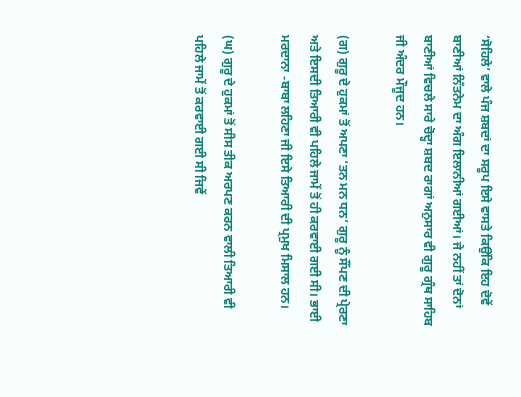‘ਸੋਹਿਲੇ’ ਵਾਲੇ ਪੰਜ ਸ਼ਬਦਾਂ ਦਾ ਸਰੂਪ ਇਸੇ ਵਾਸਤੇ ਕਿਉਂਕਿ ਇਹ ਦੋਵੇਂ ਬਾਣੀਆਂ ਨਿੱਤਨੇਮ ਦਾ ਅੰਗ ਇਲਾਨੀਆਂ ਗਈਆਂ। ਜੇ ਨਹੀਂ ਤਾਂ ਦੋਨਾਂ ਬਾਣੀਆਂ ਵਿਚਲੇ ਸਾਰੇ ਚੋਦ੍ਹਾ ਸ਼ਬਦ ਰਾਗਾਂ ਅਨੁਸਾਰ ਵੀ ਗੁਰੂ ਗ੍ਰੰਥ ਸਾਹਿਬ ਜੀ ਅੰਦਰ ਮੌਜੂਦ ਹਨ।

(ਗ) ਗੁਰੂ ਦੇ ਹੁਕਮਾਂ ਤੋਂ ਅਪਣਾ ‘ਤਨ ਮਨ ਧਨ’ ਗੁਰੂ ਨੂੰ ਸੌਂਪਣ ਦੀ ਪ੍ਰੇਰਣਾ ਅਤੇ ਇਸਦੀ ਤਿਆਰੀ ਵੀ ਪਹਿਲੇ ਜਾਮੇਂ ਤੋਂ ਹੀ ਕਰਵਾਈ ਗਈ ਸੀ। ਭਾਈ ਮਰਦਾਨਾ -ਬਾਬਾ ਲਹਿਣਾ ਜੀ ਇਸੇ ਤਿਆਰੀ ਦੀ ਪ੍ਰਮੁਖ ਮਿਸਾਲ ਹਨ।

(ਘ) ਗੁਰੂ ਦੇ ਹੁਕਮਾਂ ਤੋਂ ਸੀਸ ਤੀਕ ਅਰਪਣ ਕਰਨ ਵਾਲੀ ਤਿਆਰੀ ਵੀ ਪਹਿਲੇ ਜਾਮੇਂ ਤੋਂ ਕਰਵਾਈ ਗਈ ਸੀ ਜਿਵੇਂ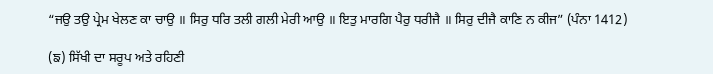“ਜਉ ਤਉ ਪ੍ਰੇਮ ਖੇਲਣ ਕਾ ਚਾਉ ॥ ਸਿਰੁ ਧਰਿ ਤਲੀ ਗਲੀ ਮੇਰੀ ਆਉ ॥ ਇਤੁ ਮਾਰਗਿ ਪੈਰੁ ਧਰੀਜੈ ॥ ਸਿਰੁ ਦੀਜੈ ਕਾਣਿ ਨ ਕੀਜ” (ਪੰਨਾ 1412)

(ਙ) ਸਿੱਖੀ ਦਾ ਸਰੂਪ ਅਤੇ ਰਹਿਣੀ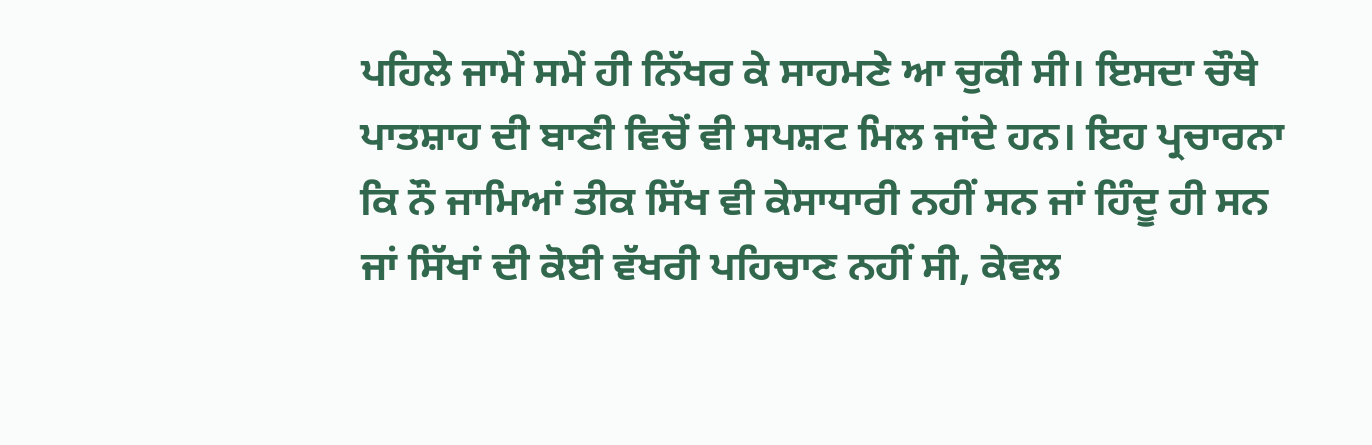ਪਹਿਲੇ ਜਾਮੇਂ ਸਮੇਂ ਹੀ ਨਿੱਖਰ ਕੇ ਸਾਹਮਣੇ ਆ ਚੁਕੀ ਸੀ। ਇਸਦਾ ਚੌਥੇ ਪਾਤਸ਼ਾਹ ਦੀ ਬਾਣੀ ਵਿਚੋਂ ਵੀ ਸਪਸ਼ਟ ਮਿਲ ਜਾਂਦੇ ਹਨ। ਇਹ ਪ੍ਰਚਾਰਨਾ ਕਿ ਨੌ ਜਾਮਿਆਂ ਤੀਕ ਸਿੱਖ ਵੀ ਕੇਸਾਧਾਰੀ ਨਹੀਂ ਸਨ ਜਾਂ ਹਿੰਦੂ ਹੀ ਸਨ ਜਾਂ ਸਿੱਖਾਂ ਦੀ ਕੋਈ ਵੱਖਰੀ ਪਹਿਚਾਣ ਨਹੀਂ ਸੀ, ਕੇਵਲ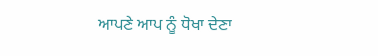ਆਪਣੇ ਆਪ ਨੂੰ ਧੋਖਾ ਦੇਣਾ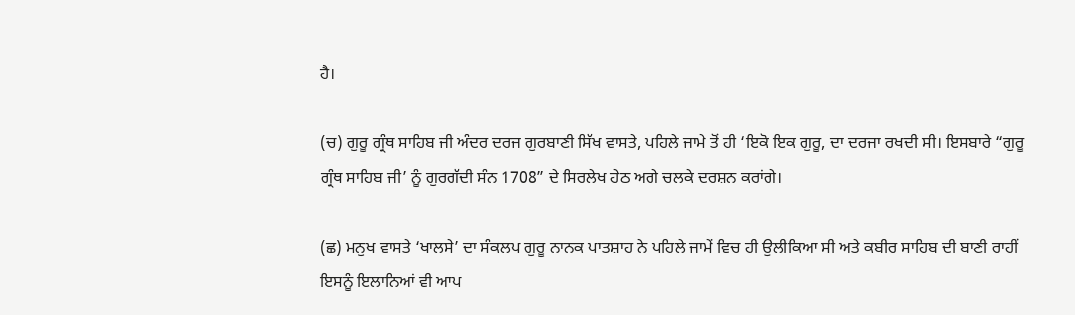ਹੈ।

(ਚ) ਗੁਰੂ ਗ੍ਰੰਥ ਸਾਹਿਬ ਜੀ ਅੰਦਰ ਦਰਜ ਗੁਰਬਾਣੀ ਸਿੱਖ ਵਾਸਤੇ, ਪਹਿਲੇ ਜਾਮੇ ਤੋਂ ਹੀ ‘ਇਕੋ ਇਕ ਗੁਰੂ, ਦਾ ਦਰਜਾ ਰਖਦੀ ਸੀ। ਇਸਬਾਰੇ “ਗੁਰੂ ਗ੍ਰੰਥ ਸਾਹਿਬ ਜੀ’ ਨੂੰ ਗੁਰਗੱਦੀ ਸੰਨ 1708” ਦੇ ਸਿਰਲੇਖ ਹੇਠ ਅਗੇ ਚਲਕੇ ਦਰਸ਼ਨ ਕਰਾਂਗੇ।

(ਛ) ਮਨੁਖ ਵਾਸਤੇ ‘ਖਾਲਸੇ’ ਦਾ ਸੰਕਲਪ ਗੁਰੂ ਨਾਨਕ ਪਾਤਸ਼ਾਹ ਨੇ ਪਹਿਲੇ ਜਾਮੇਂ ਵਿਚ ਹੀ ਉਲੀਕਿਆ ਸੀ ਅਤੇ ਕਬੀਰ ਸਾਹਿਬ ਦੀ ਬਾਣੀ ਰਾਹੀਂ ਇਸਨੂੰ ਇਲਾਨਿਆਂ ਵੀ ਆਪ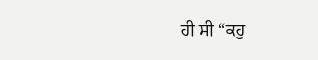ਹੀ ਸੀ “ਕਹੁ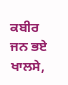ਕਬੀਰ ਜਨ ਭਏ ਖਾਲਸੇ,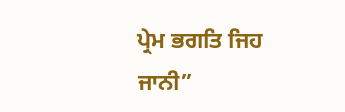ਪ੍ਰੇਮ ਭਗਤਿ ਜਿਹ ਜਾਨੀ”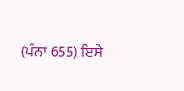(ਪੰਨਾ 655) ਇਸੇ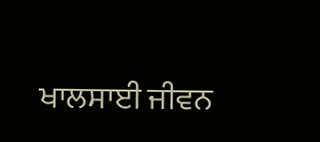ਖਾਲਸਾਈ ਜੀਵਨ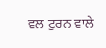ਵਲ ਟੁਰਨ ਵਾਲੇ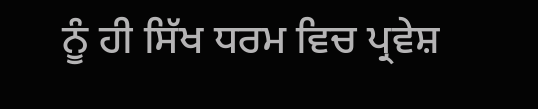ਨੂੰ ਹੀ ਸਿੱਖ ਧਰਮ ਵਿਚ ਪ੍ਰਵੇਸ਼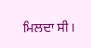ਮਿਲਦਾ ਸੀ।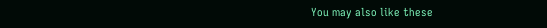You may also like these